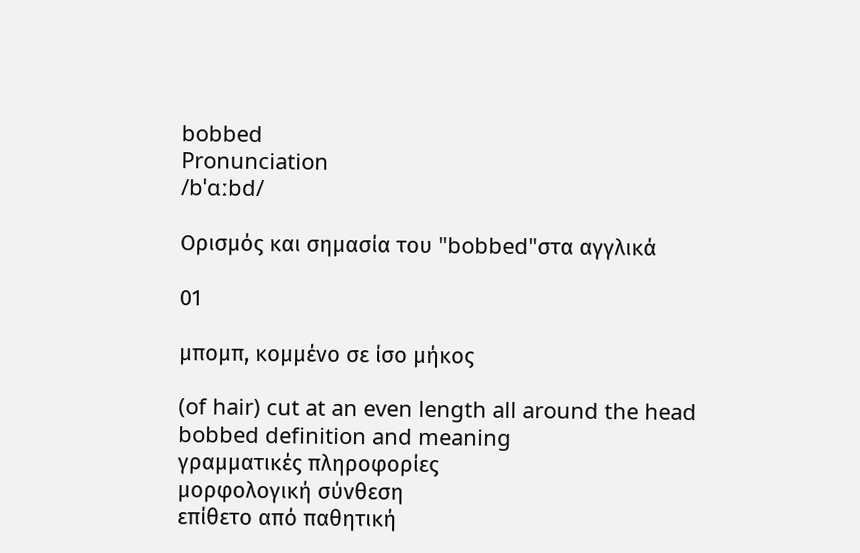bobbed
Pronunciation
/bˈɑːbd/

Ορισμός και σημασία του "bobbed"στα αγγλικά

01

μπομπ, κομμένο σε ίσο μήκος

(of hair) cut at an even length all around the head
bobbed definition and meaning
γραμματικές πληροφορίες
μορφολογική σύνθεση
επίθετο από παθητική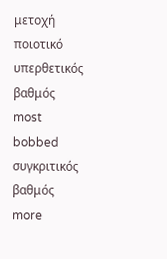μετοχή
ποιοτικό
υπερθετικός βαθμός
most bobbed
συγκριτικός βαθμός
more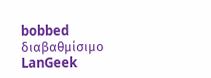bobbed
διαβαθμίσιμο
LanGeek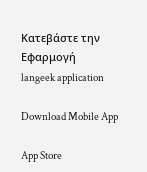Κατεβάστε την Εφαρμογή
langeek application

Download Mobile App

App Store